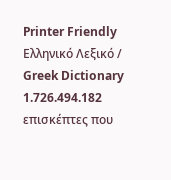Printer Friendly
Ελληνικό Λεξικό / Greek Dictionary
1.726.494.182 επισκέπτες που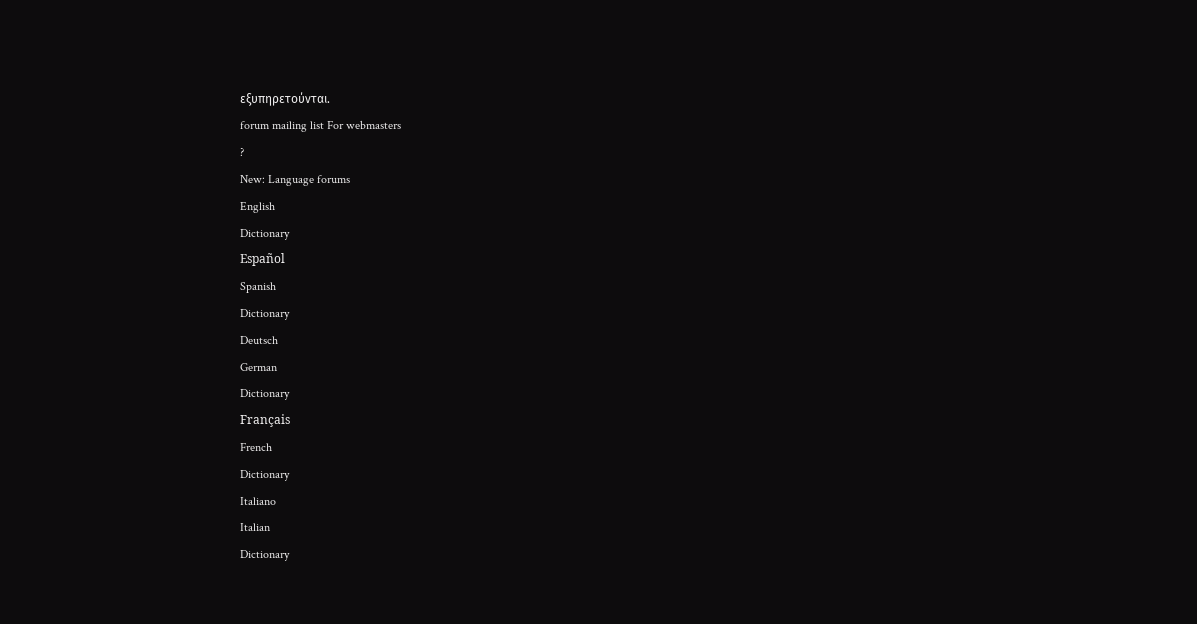εξυπηρετούνται.
forum mailing list For webmasters
?
New: Language forums
English
Dictionary
Español
Spanish
Dictionary
Deutsch
German
Dictionary
Français
French
Dictionary
Italiano
Italian
Dictionary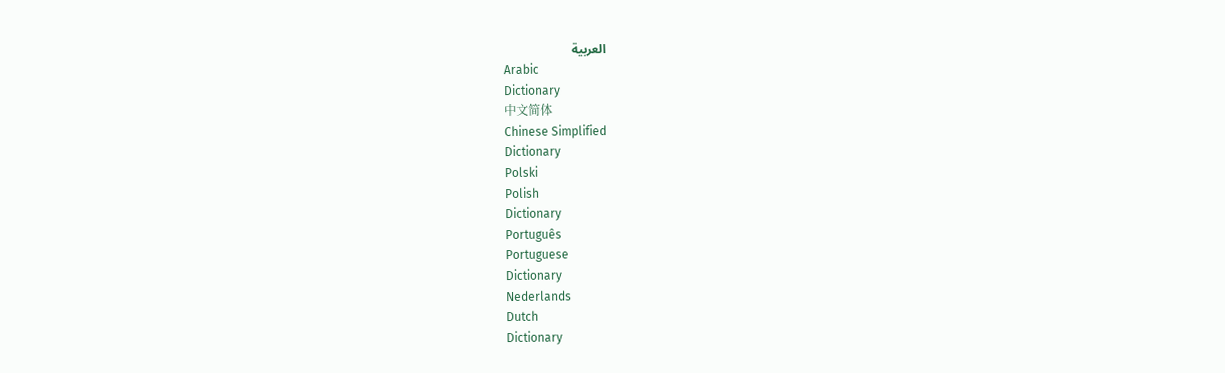العربية
Arabic
Dictionary
中文简体
Chinese Simplified
Dictionary
Polski
Polish
Dictionary
Português
Portuguese
Dictionary
Nederlands
Dutch
Dictionary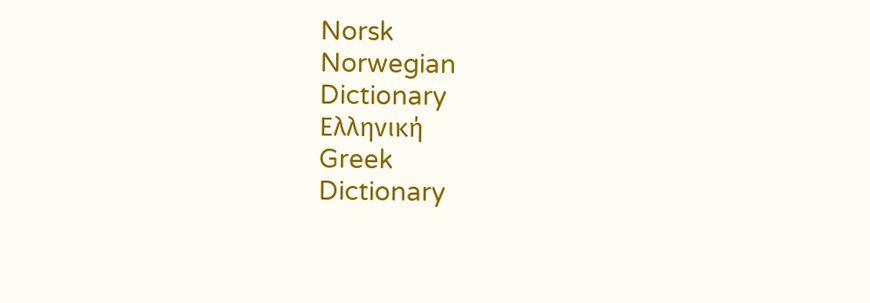Norsk
Norwegian
Dictionary
Ελληνική
Greek
Dictionary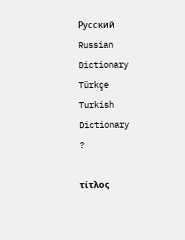Русский
Russian
Dictionary
Türkçe
Turkish
Dictionary
?

τίτλος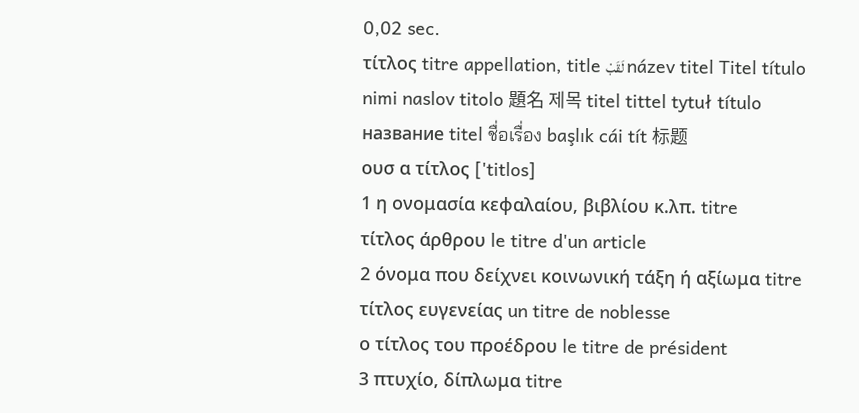0,02 sec.
τίτλος titre appellation, title لَقَبْ název titel Titel título nimi naslov titolo 題名 제목 titel tittel tytuł título название titel ชื่อเรื่อง başlık cái tít 标题
ουσ α τίτλος ['titlos]
1 η ονομασία κεφαλαίου, βιβλίου κ.λπ. titre
τίτλος άρθρου le titre d'un article
2 όνομα που δείχνει κοινωνική τάξη ή αξίωμα titre
τίτλος ευγενείας un titre de noblesse
ο τίτλος του προέδρου le titre de président
3 πτυχίο, δίπλωμα titre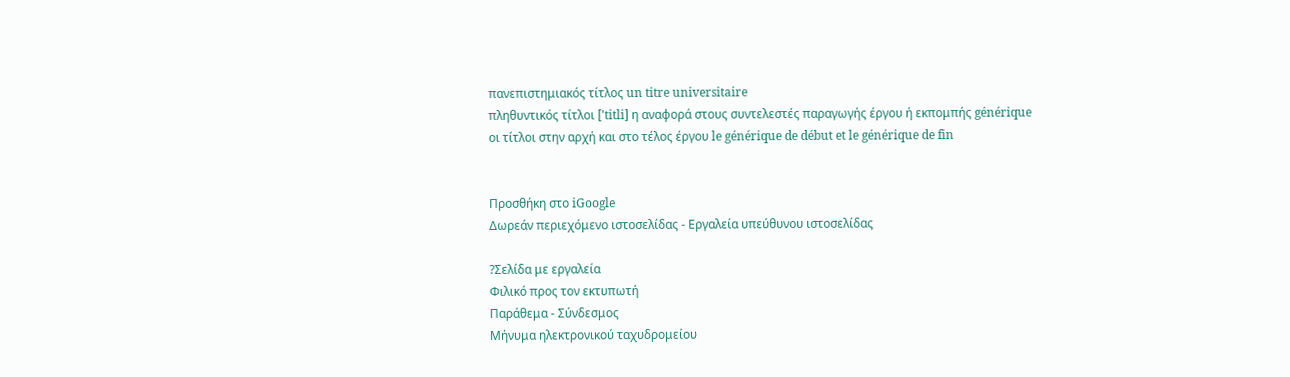πανεπιστημιακός τίτλος un titre universitaire
πληθυντικός τίτλοι ['titli] η αναφορά στους συντελεστές παραγωγής έργου ή εκπομπής générique
οι τίτλοι στην αρχή και στο τέλος έργου le générique de début et le générique de fin


Προσθήκη στο iGoogle
Δωρεάν περιεχόμενο ιστοσελίδας - Εργαλεία υπεύθυνου ιστοσελίδας

?Σελίδα με εργαλεία
Φιλικό προς τον εκτυπωτή
Παράθεμα - Σύνδεσμος
Μήνυμα ηλεκτρονικού ταχυδρομείου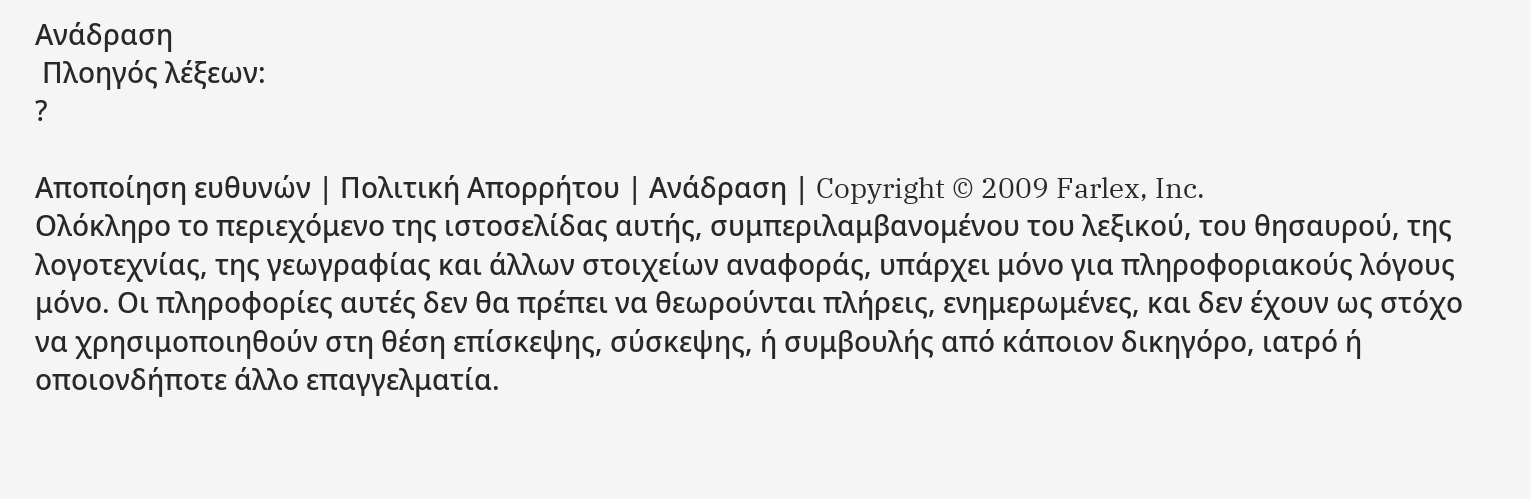Ανάδραση
 Πλοηγός λέξεων:
?

Αποποίηση ευθυνών | Πολιτική Απορρήτου | Ανάδραση | Copyright © 2009 Farlex, Inc.
Ολόκληρο το περιεχόμενο της ιστοσελίδας αυτής, συμπεριλαμβανομένου του λεξικού, του θησαυρού, της λογοτεχνίας, της γεωγραφίας και άλλων στοιχείων αναφοράς, υπάρχει μόνο για πληροφοριακούς λόγους μόνο. Οι πληροφορίες αυτές δεν θα πρέπει να θεωρούνται πλήρεις, ενημερωμένες, και δεν έχουν ως στόχο να χρησιμοποιηθούν στη θέση επίσκεψης, σύσκεψης, ή συμβουλής από κάποιον δικηγόρο, ιατρό ή οποιονδήποτε άλλο επαγγελματία.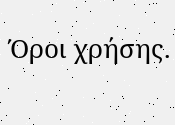Όροι χρήσης.